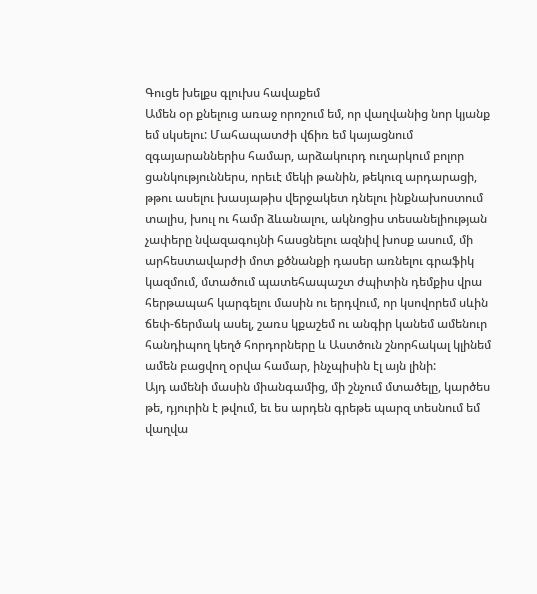Գուցե խելքս գլուխս հավաքեմ
Ամեն օր քնելուց առաջ որոշում եմ, որ վաղվանից նոր կյանք եմ սկսելու: Մահապատժի վճիռ եմ կայացնում զգայարաններիս համար, արձակուրդ ուղարկում բոլոր ցանկություններս, որեւէ մեկի թանին, թեկուզ արդարացի, թթու ասելու խասյաթիս վերջակետ դնելու ինքնախոստում տալիս, խուլ ու համր ձևանալու, ակնոցիս տեսանելիության չափերը նվազագույնի հասցնելու ազնիվ խոսք ասում, մի արհեստավարժի մոտ քծնանքի դասեր առնելու գրաֆիկ կազմում, մտածում պատեհապաշտ ժպիտին դեմքիս վրա հերթապահ կարգելու մասին ու երդվում, որ կսովորեմ սևին ճեփ-ճերմակ ասել, շառս կքաշեմ ու անգիր կանեմ ամենուր հանդիպող կեղծ հորդորները և Աստծուն շնորհակալ կլինեմ ամեն բացվող օրվա համար, ինչպիսին էլ այն լինի:
Այդ ամենի մասին միանգամից, մի շնչում մտածելը, կարծես թե, դյուրին է թվում, եւ ես արդեն գրեթե պարզ տեսնում եմ վաղվա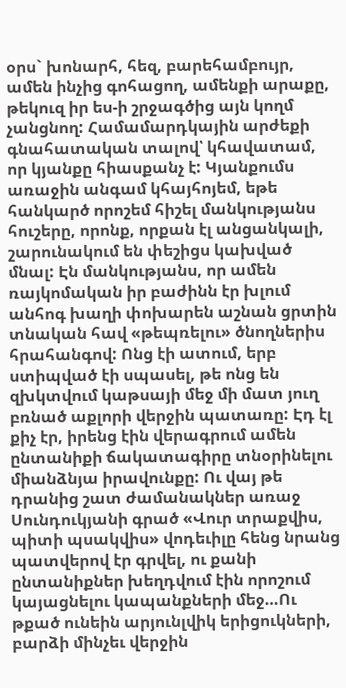օրս` խոնարհ, հեզ, բարեհամբույր, ամեն ինչից գոհացող, ամենքի արաքը, թեկուզ իր ես-ի շրջագծից այն կողմ չանցնող: Համամարդկային արժեքի գնահատական տալով՝ կհավատամ, որ կյանքը հիասքանչ է: Կյանքումս առաջին անգամ կհայհոյեմ, եթե հանկարծ որոշեմ հիշել մանկությանս հուշերը, որոնք, որքան էլ անցանկալի, շարունակում են փեշիցս կախված մնալ: Էն մանկությանս, որ ամեն ռայկոմական իր բաժինն էր խլում անհոգ խաղի փոխարեն աշնան ցրտին տնական հավ «թեպռելու» ծնողներիս հրահանգով: Ոնց էի ատում, երբ ստիպված էի սպասել, թե ոնց են զխկտվում կաթսայի մեջ մի մատ յուղ բռնած աքլորի վերջին պատառը: Էդ էլ քիչ էր, իրենց էին վերագրում ամեն ընտանիքի ճակատագիրը տնօրինելու միանձնյա իրավունքը: Ու վայ թե դրանից շատ ժամանակներ առաջ Սունդուկյանի գրած «Վուր տրաքվիս, պիտի պսակվիս» վոդեւիլը հենց նրանց պատվերով էր գրվել, ու քանի ընտանիքներ խեղդվում էին որոշում կայացնելու կապանքների մեջ…Ու թքած ունեին արյունլվիկ երիցուկների, բարձի մինչեւ վերջին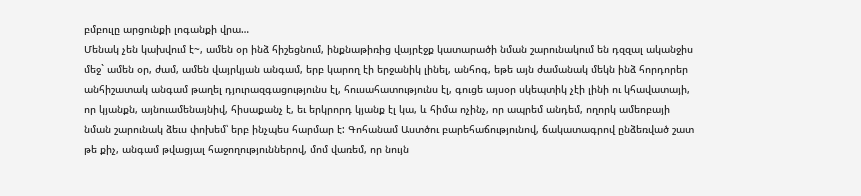բմբուլը արցունքի լոգանքի վրա…
Մենակ չեն կախվում է~, ամեն օր ինձ հիշեցնում, ինքնաթիռից վայրէջք կատարածի նման շարունակում են դզզալ ականջիս մեջ` ամեն օր, ժամ, ամեն վայրկյան անգամ, երբ կարող էի երջանիկ լինել, անհոգ, եթե այն ժամանակ մեկն ինձ հորդորեր անհիշատակ անգամ թաղել դյուրազգացությունս էլ, հուսահատությունս էլ, գուցե այսօր սկեպտիկ չէի լինի ու կհավատայի, որ կյանքն, այնուամենայնիվ, հիսաքանչ է, եւ երկրորդ կյանք էլ կա, և հիմա ոչինչ, որ ապրեմ անդեմ, ողորկ ամեոբայի նման շարունակ ձեւս փոխեմ՝ երբ ինչպես հարմար է: Գոհանամ Աստծու բարեհաճությունով, ճակատագրով ընձեռված շատ թե քիչ, անգամ թվացյալ հաջողություններով, մոմ վառեմ, որ նույն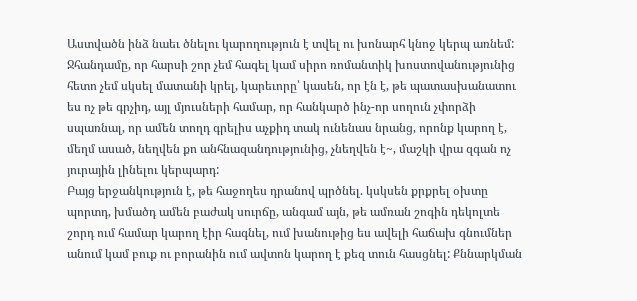Աստվածն ինձ նաեւ ծնելու կարողություն է տվել ու խոնարհ կնոջ կերպ առնեմ: Ջհանդամը, որ հարսի շոր չեմ հագել կամ սիրո ռոմանտիկ խոստովանությունից հետո չեմ սկսել մատանի կրել, կարեւորը՝ կասեն, որ էն է, թե պատասխանատու ես ոչ թե գրչիդ, այլ մյուսների համար, որ հանկարծ ինչ-որ սողուն չփորձի սպառնալ, որ ամեն տողդ գրելիս աչքիդ տակ ունենաս նրանց, որոնք կարող է, մեղմ ասած, նեղվեն քո անհնազանդությունից, չնեղվեն է~, մաշկի վրա զգան ոչ յուրային լինելու կերպարդ:
Բայց երջանկություն է, թե հաջողես դրանով պրծնել. կսկսեն քրքրել օխտը պորտդ, խմածդ ամեն բաժակ սուրճը, անգամ այն, թե ամռան շոգին դեկոլտե շորդ ում համար կարող էիր հագնել, ում խանութից ես ավելի հաճախ գնումներ անում կամ բուք ու բորանին ում ավտոն կարող է քեզ տուն հասցնել: Քննարկման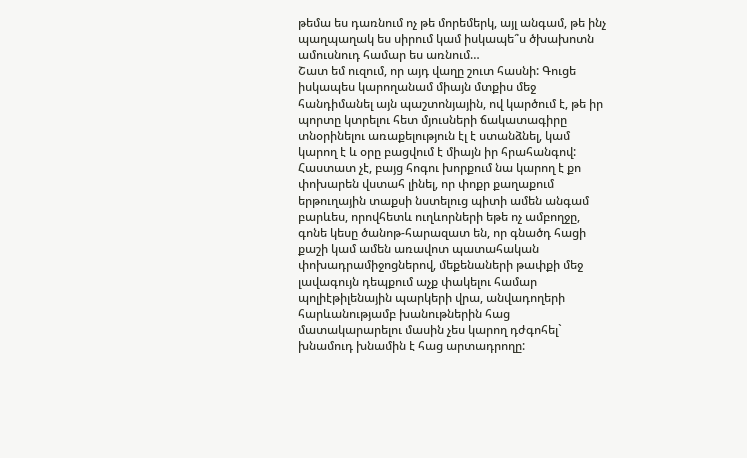թեմա ես դառնում ոչ թե մորեմերկ, այլ անգամ, թե ինչ պաղպաղակ ես սիրում կամ իսկապե՞ս ծխախոտն ամուսնուդ համար ես առնում…
Շատ եմ ուզում, որ այդ վաղը շուտ հասնի: Գուցե իսկապես կարողանամ միայն մտքիս մեջ հանդիմանել այն պաշտոնյային, ով կարծում է, թե իր պորտը կտրելու հետ մյուսների ճակատագիրը տնօրինելու առաքելություն էլ է ստանձնել, կամ կարող է և օրը բացվում է միայն իր հրահանգով: Հաստատ չէ, բայց հոգու խորքում նա կարող է քո փոխարեն վստահ լինել, որ փոքր քաղաքում երթուղային տաքսի նստելուց պիտի ամեն անգամ բարևես, որովհետև ուղևորների եթե ոչ ամբողջը, գոնե կեսը ծանոթ-հարազատ են, որ գնածդ հացի քաշի կամ ամեն առավոտ պատահական փոխադրամիջոցներով, մեքենաների թափքի մեջ լավագույն դեպքում աչք փակելու համար պոլիէթիլենային պարկերի վրա, անվադողերի հարևանությամբ խանութներին հաց մատակարարելու մասին չես կարող դժգոհել` խնամուդ խնամին է հաց արտադրողը: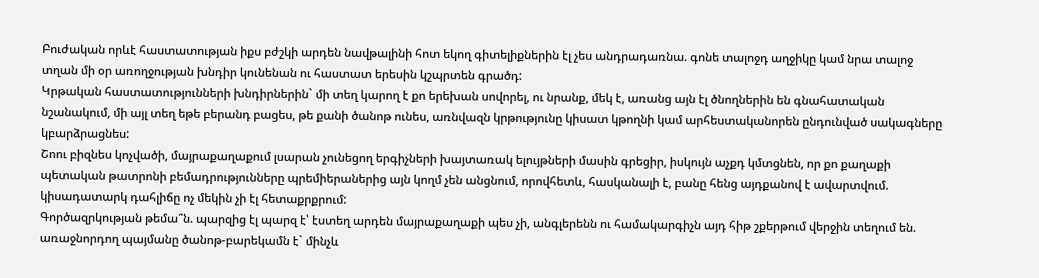Բուժական որևէ հաստատության իքս բժշկի արդեն նավթալինի հոտ եկող գիտելիքներին էլ չես անդրադառնա. գոնե տալոջդ աղջիկը կամ նրա տալոջ տղան մի օր առողջության խնդիր կունենան ու հաստատ երեսին կշպրտեն գրածդ:
Կրթական հաստատությունների խնդիրներին` մի տեղ կարող է քո երեխան սովորել, ու նրանք, մեկ է, առանց այն էլ ծնողներին են գնահատական նշանակում, մի այլ տեղ եթե բերանդ բացես, թե քանի ծանոթ ունես, առնվազն կրթությունը կիսատ կթողնի կամ արհեստականորեն ընդունված սակագները կբարձրացնես:
Շոու բիզնես կոչվածի, մայրաքաղաքում լսարան չունեցող երգիչների խայտառակ ելույթների մասին գրեցիր, իսկույն աչքդ կմտցնեն, որ քո քաղաքի պետական թատրոնի բեմադրությունները պրեմիերաներից այն կողմ չեն անցնում, որովհետև, հասկանալի է, բանը հենց այդքանով է ավարտվում. կիսադատարկ դահլիճը ոչ մեկին չի էլ հետաքրքրում:
Գործազրկության թեմա՞ն. պարզից էլ պարզ է՝ էստեղ արդեն մայրաքաղաքի պես չի, անգլերենն ու համակարգիչն այդ հիթ շքերթում վերջին տեղում են. առաջնորդող պայմանը ծանոթ-բարեկամն է` մինչև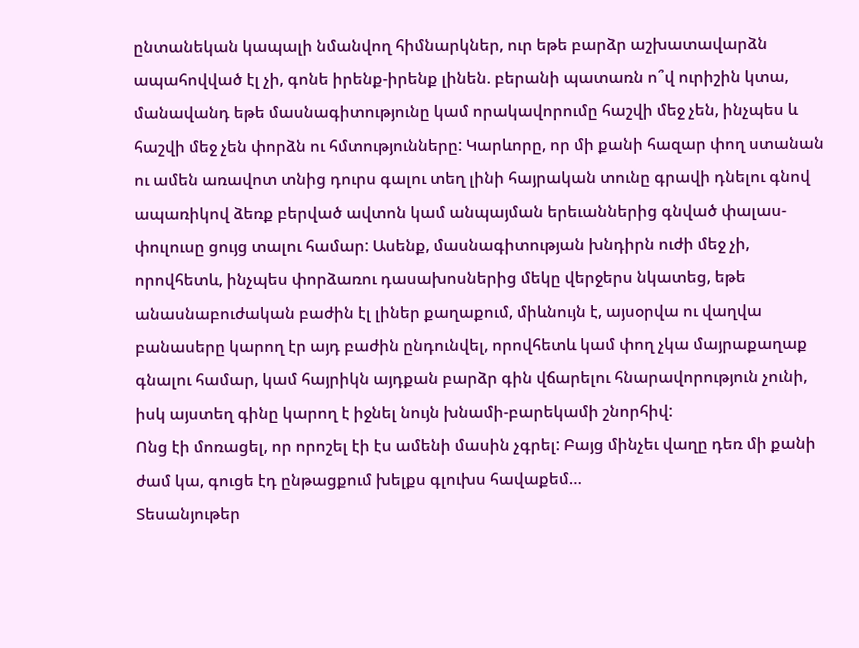ընտանեկան կապալի նմանվող հիմնարկներ, ուր եթե բարձր աշխատավարձն ապահովված էլ չի, գոնե իրենք-իրենք լինեն. բերանի պատառն ո՞վ ուրիշին կտա, մանավանդ եթե մասնագիտությունը կամ որակավորումը հաշվի մեջ չեն, ինչպես և հաշվի մեջ չեն փորձն ու հմտությունները: Կարևորը, որ մի քանի հազար փող ստանան ու ամեն առավոտ տնից դուրս գալու տեղ լինի հայրական տունը գրավի դնելու գնով ապառիկով ձեռք բերված ավտոն կամ անպայման երեւաններից գնված փալաս-փուլուսը ցույց տալու համար: Ասենք, մասնագիտության խնդիրն ուժի մեջ չի, որովհետև, ինչպես փորձառու դասախոսներից մեկը վերջերս նկատեց, եթե անասնաբուժական բաժին էլ լիներ քաղաքում, միևնույն է, այսօրվա ու վաղվա բանասերը կարող էր այդ բաժին ընդունվել, որովհետև կամ փող չկա մայրաքաղաք գնալու համար, կամ հայրիկն այդքան բարձր գին վճարելու հնարավորություն չունի, իսկ այստեղ գինը կարող է իջնել նույն խնամի-բարեկամի շնորհիվ:
Ոնց էի մոռացել, որ որոշել էի էս ամենի մասին չգրել: Բայց մինչեւ վաղը դեռ մի քանի ժամ կա, գուցե էդ ընթացքում խելքս գլուխս հավաքեմ…
Տեսանյութեր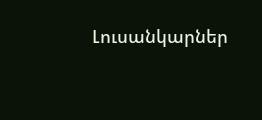Լուսանկարներ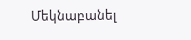Մեկնաբանել